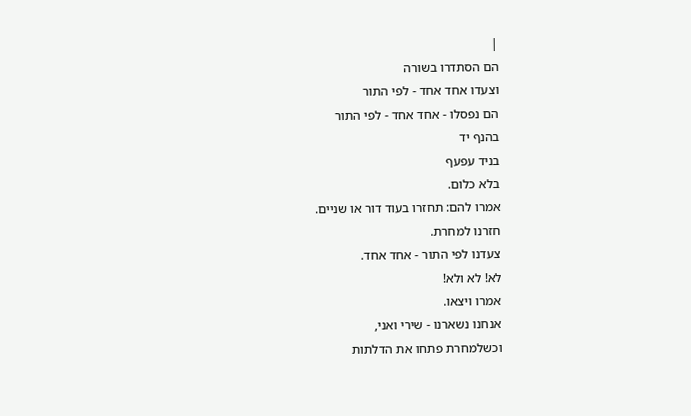|
הם הסתדרו בשורה
וצעדו אחד אחד - לפי התור
הם נפסלו - אחד אחד - לפי התור
בהנף יד
בניד עפעף
בלא כלום.
אמרו להם: תחזרו בעוד דור או שניים.
חזרנו למחרת.
צעדנו לפי התור - אחד אחד.
לא! לא ולא!
אמרו ויצאו.
אנחנו נשארנו - שירי ואני,
וכשלמחרת פתחו את הדלתות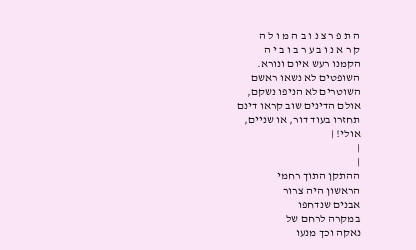ה ת פ ר צ נ ו ב ה מ ו ל ה
ק ר א נ ו ב ע ר ב ו ב י ה
הקמנו רעש איום ונורא.
השופטים לא נשאו ראשם
השוטרים לא הניפו נשקם,
אולם הדינים שוב קראו דינם
תחזרו בעוד דור, או שניים,
אולי! |
|
|
ההתקן התוך רחמי
הראשון היה צרור
אבנים שנדחפו
במקרה לרחם של
נאקה וכך מנעו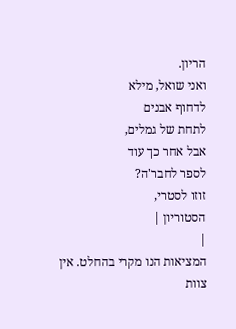הריון.
ואני שואל, מילא
לדחוף אבנים
לתחת של גמלים,
אבל אחר כך עוד
לספר לחבר'ה?
זוזו לסטרי,
הסטוריון |
|
המציאות הנו מקרי בהחלט. אין צוות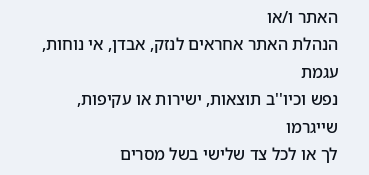האתר ו/או
הנהלת האתר אחראים לנזק, אבדן, אי נוחות, עגמת
נפש וכיו''ב תוצאות, ישירות או עקיפות, שייגרמו
לך או לכל צד שלישי בשל מסרים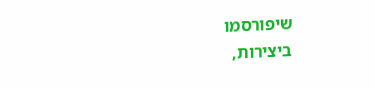שיפורסמו
ביצירות,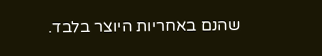שהנם באחריות היוצר בלבד.